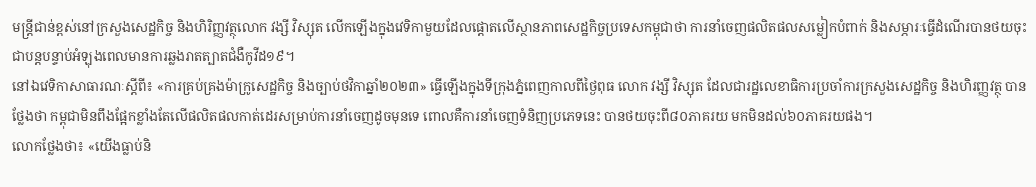មន្ត្រីជាន់ខ្ពស់នៅក្រសួងសេដ្ឋកិច្ច និងហិរិញ្ញវត្ថុលោក វង្សី វិស្សុត លើកឡើងក្នុងវេទិកាមួយដែលផ្តោតលើស្ថានភាពសេដ្ឋកិច្ចប្រទេសកម្ពុជាថា ការនាំចេញផលិតផលសម្លៀកបំពាក់ និងសម្ភារៈធ្វើដំណើរបានថយចុះជាបន្តបន្ទាប់អំឡុងពេលមានការឆ្លងរាតត្បាតជំងឺកូវីដ១៩។
នៅឯវេទិកាសាធារណៈស្តីពី៖ «ការគ្រប់គ្រងម៉ាក្រូសេដ្ឋកិច្ច និងច្បាប់ថវិកាឆ្នាំ២០២៣» ធ្វើឡើងក្នុងទីក្រុងភ្នំពេញកាលពីថ្ងៃពុធ លោក វង្សី វិស្សុត ដែលជារដ្ឋលេខាធិការប្រចាំការក្រសួងសេដ្ឋកិច្ច និងហិរញ្ញវត្ថុ បានថ្លែងថា កម្ពុជាមិនពឹងផ្អែកខ្លាំងតែលើផលិតផលកាត់ដេរសម្រាប់ការនាំចេញដូចមុនទេ ពោលគឺការនាំចេញទំនិញប្រភេទនេះ បានថយចុះពី៨០ភាគរយ មកមិនដល់៦០ភាគរយផង។
លោកថ្លែងថា៖ «យើងធ្លាប់និ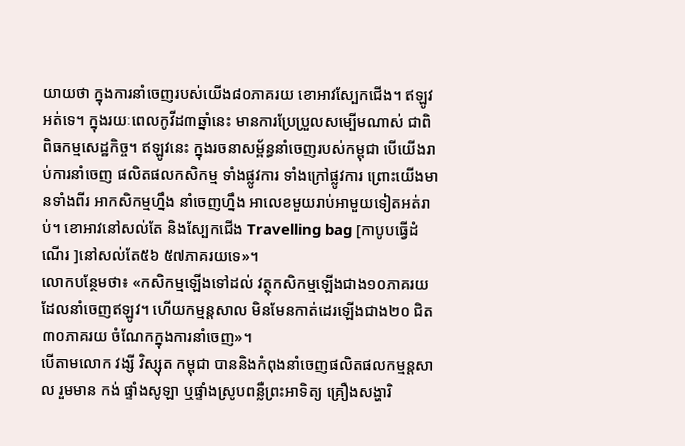យាយថា ក្នុងការនាំចេញរបស់យើង៨០ភាគរយ ខោអាវស្បែកជើង។ ឥឡូវអត់ទេ។ ក្នុងរយៈពេលកូវីដ៣ឆ្នាំនេះ មានការប្រែប្រួលសម្បើមណាស់ ជាពិពិធកម្មសេដ្ឋកិច្ច។ ឥឡូវនេះ ក្នុងរចនាសម្ព័ន្ធនាំចេញរបស់កម្ពុជា បើយើងរាប់ការនាំចេញ ផលិតផលកសិកម្ម ទាំងផ្លូវការ ទាំងក្រៅផ្លូវការ ព្រោះយើងមានទាំងពីរ អាកសិកម្មហ្នឹង នាំចេញហ្នឹង អាលេខមួយរាប់អាមួយទៀតអត់រាប់។ ខោអាវនៅសល់តែ និងស្បែកជើង Travelling bag [កាបូបធ្វើដំណើរ ]នៅសល់តែ៥៦ ៥៧ភាគរយទេ»។
លោកបន្ថែមថា៖ «កសិកម្មឡើងទៅដល់ វត្ថុកសិកម្មឡើងជាង១០ភាគរយដែលនាំចេញឥឡូវ។ ហើយកម្មន្តសាល មិនមែនកាត់ដេរឡើងជាង២០ ជិត៣០ភាគរយ ចំណែកក្នុងការនាំចេញ»។
បើតាមលោក វង្សី វិស្សុត កម្ពុជា បាននិងកំពុងនាំចេញផលិតផលកម្មន្តសាល រួមមាន កង់ ផ្ទាំងសូឡា ឬផ្ទាំងស្រូបពន្លឺព្រះអាទិត្យ គ្រឿងសង្ហារិ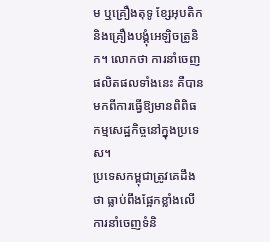ម ឬគ្រឿងតុទូ ខ្សែអុបតិក និងគ្រឿងបង្គុំអេឡិចត្រូនិក។ លោកថា ការនាំចេញផលិតផលទាំងនេះ គឺបានមកពីការធ្វើឱ្យមានពិពិធកម្មសេដ្ឋកិច្ចនៅក្នុងប្រទេស។
ប្រទេសកម្ពុជាត្រូវគេដឹងថា ធ្លាប់ពឹងផ្អែកខ្លាំងលើការនាំចេញទំនិ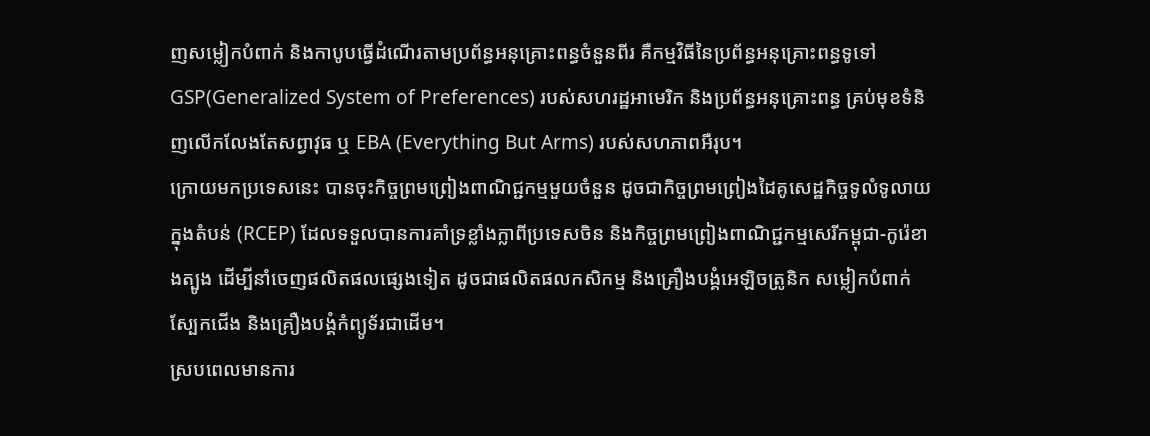ញសម្លៀកបំពាក់ និងកាបូបធ្វើដំណើរតាមប្រព័ន្ធអនុគ្រោះពន្ធចំនួនពីរ គឺកម្មវិធីនៃប្រព័ន្ធអនុគ្រោះពន្ធទូទៅ GSP(Generalized System of Preferences) របស់សហរដ្ឋអាមេរិក និងប្រព័ន្ធអនុគ្រោះពន្ធ គ្រប់មុខទំនិញលើកលែងតែសព្វាវុធ ឬ EBA (Everything But Arms) របស់សហភាពអឺរុប។
ក្រោយមកប្រទេសនេះ បានចុះកិច្ចព្រមព្រៀងពាណិជ្ជកម្មមួយចំនួន ដូចជាកិច្ចព្រមព្រៀងដៃគូសេដ្ឋកិច្ចទូលំទូលាយក្នុងតំបន់ (RCEP) ដែលទទួលបានការគាំទ្រខ្លាំងក្លាពីប្រទេសចិន និងកិច្ចព្រមព្រៀងពាណិជ្ជកម្មសេរីកម្ពុជា-កូរ៉េខាងត្បូង ដើម្បីនាំចេញផលិតផលផ្សេងទៀត ដូចជាផលិតផលកសិកម្ម និងគ្រឿងបង្គំអេឡិចត្រូនិក សម្លៀកបំពាក់ ស្បែកជើង និងគ្រឿងបង្គំកំព្យូទ័រជាដើម។
ស្របពេលមានការ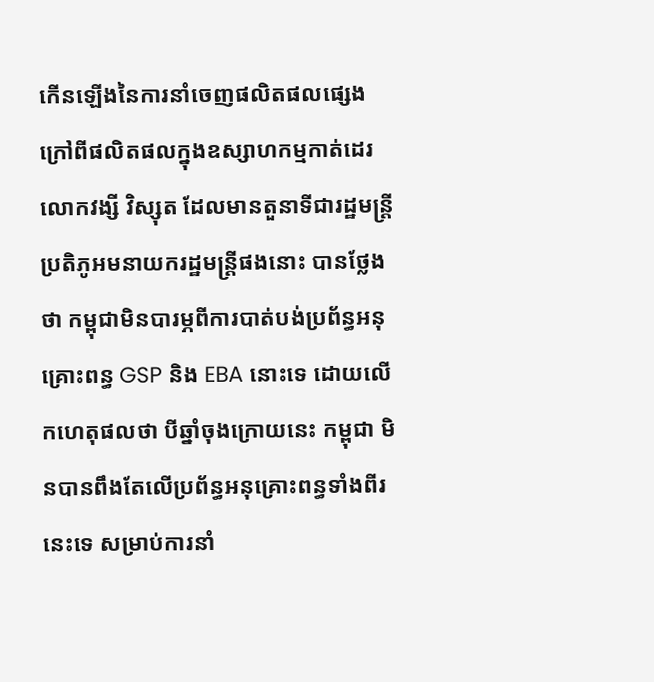កើនឡើងនៃការនាំចេញផលិតផលផ្សេងក្រៅពីផលិតផលក្នុងឧស្សាហកម្មកាត់ដេរ លោកវង្សី វិស្សុត ដែលមានតួនាទីជារដ្ឋមន្ត្រីប្រតិភូអមនាយករដ្ឋមន្ត្រីផងនោះ បានថ្លែងថា កម្ពុជាមិនបារម្ភពីការបាត់បង់ប្រព័ន្ធអនុគ្រោះពន្ធ GSP និង EBA នោះទេ ដោយលើកហេតុផលថា បីឆ្នាំចុងក្រោយនេះ កម្ពុជា មិនបានពឹងតែលើប្រព័ន្ធអនុគ្រោះពន្ធទាំងពីរនេះទេ សម្រាប់ការនាំ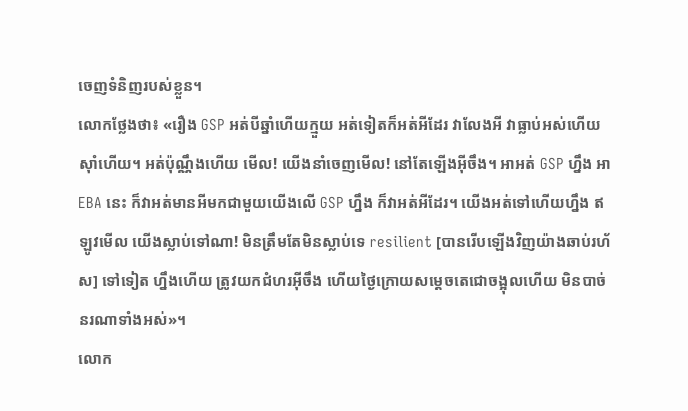ចេញទំនិញរបស់ខ្លួន។
លោកថ្លែងថា៖ «រឿង GSP អត់បីឆ្នាំហើយក្មួយ អត់ទៀតក៏អត់អីដែរ វាលែងអី វាធ្លាប់អស់ហើយ ស៊ាំហើយ។ អត់ប៉ុណ្ណឹងហើយ មើល! យើងនាំចេញមើល! នៅតែឡើងអ៊ីចឹង។ អាអត់ GSP ហ្នឹង អា EBA នេះ ក៏វាអត់មានអីមកជាមួយយើងលើ GSP ហ្នឹង ក៏វាអត់អីដែរ។ យើងអត់ទៅហើយហ្នឹង ឥឡូវមើល យើងស្លាប់ទៅណា! មិនត្រឹមតែមិនស្លាប់ទេ resilient [បានរើបឡើងវិញយ៉ាងឆាប់រហ័ស] ទៅទៀត ហ្នឹងហើយ ត្រូវយកជំហរអ៊ីចឹង ហើយថ្ងៃក្រោយសម្តេចតេជោចង្អុលហើយ មិនបាច់នរណាទាំងអស់»។
លោក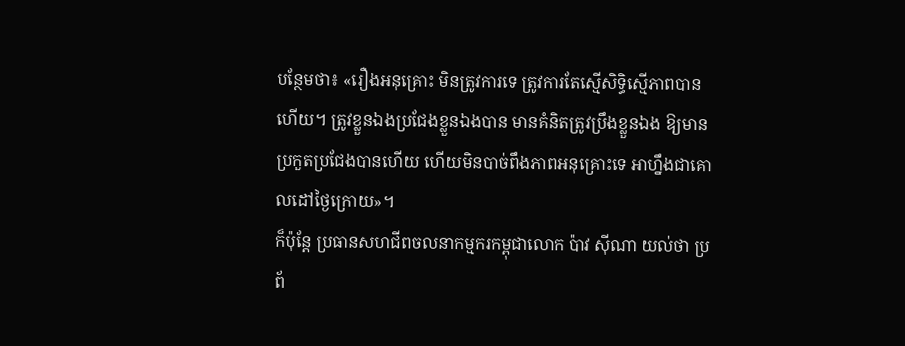បន្ថែមថា៖ «រឿងអនុគ្រោះ មិនត្រូវការទេ ត្រូវការតែស្មើសិទ្ធិស្មើភាពបានហើយ។ ត្រូវខ្លួនឯងប្រជែងខ្លួនឯងបាន មានគំនិតត្រូវប្រឹងខ្លួនឯង ឱ្យមានប្រកួតប្រជែងបានហើយ ហើយមិនបាច់ពឹងភាពអនុគ្រោះទេ អាហ្នឹងជាគោលដៅថ្ងៃក្រោយ»។
ក៏ប៉ុន្តែ ប្រធានសហជីពចលនាកម្មករកម្ពុជាលោក ប៉ាវ ស៊ីណា យល់ថា ប្រព័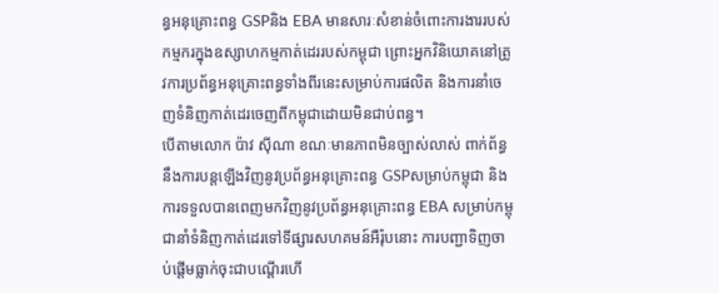ន្ធអនុគ្រោះពន្ធ GSPនិង EBA មានសារៈសំខាន់ចំពោះការងាររបស់កម្មករក្នុងឧស្សាហកម្មកាត់ដេររបស់កម្ពុជា ព្រោះអ្នកវិនិយោគនៅត្រូវការប្រព័ន្ធអនុគ្រោះពន្ធទាំងពីរនេះសម្រាប់ការផលិត និងការនាំចេញទំនិញកាត់ដេរចេញពីកម្ពុជាដោយមិនជាប់ពន្ធ។
បើតាមលោក ប៉ាវ ស៊ីណា ខណៈមានភាពមិនច្បាស់លាស់ ពាក់ព័ន្ធនឹងការបន្តឡើងវិញនូវប្រព័ន្ធអនុគ្រោះពន្ធ GSPសម្រាប់កម្ពុជា និងការទទួលបានពេញមកវិញនូវប្រព័ន្ធអនុគ្រោះពន្ធ EBA សម្រាប់កម្ពុជានាំទំនិញកាត់ដេរទៅទីផ្សារសហគមន៍អឺរ៉ុបនោះ ការបញ្ជាទិញចាប់ផ្តើមធ្លាក់ចុះជាបណ្តើរហើ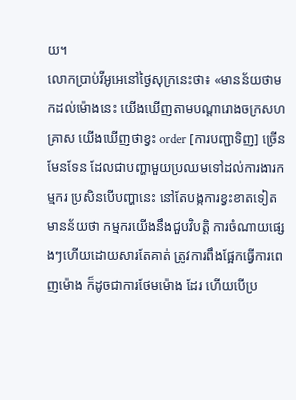យ។
លោកប្រាប់វីអូអេនៅថ្ងៃសុក្រនេះថា៖ «មានន័យថាមកដល់ម៉ោងនេះ យើងឃើញតាមបណ្តារោងចក្រសហគ្រាស យើងឃើញថាខ្វះ order [ការបញ្ជាទិញ] ច្រើនមែនទែន ដែលជាបញ្ហាមួយប្រឈមទៅដល់ការងារកម្មករ ប្រសិនបើបញ្ហានេះ នៅតែបង្កការខ្វះខាតទៀត មានន័យថា កម្មករយើងនឹងជួបវិបត្តិ ការចំណាយផ្សេងៗហើយដោយសារតែគាត់ ត្រូវការពឹងផ្អែកធ្វើការពេញម៉ោង ក៏ដូចជាការថែមម៉ោង ដែរ ហើយបើប្រ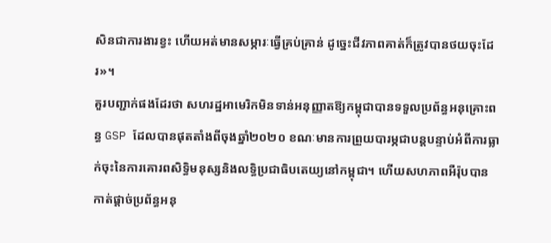សិនជាការងារខ្វះ ហើយអត់មានសម្ភារៈធ្វើគ្រប់គ្រាន់ ដូច្នេះជីវភាពគាត់ក៏ត្រូវបានថយចុះដែរ»។
គួរបញ្ជាក់ផងដែរថា សហរដ្ឋអាមេរិកមិនទាន់អនុញ្ញាតឱ្យកម្ពុជាបានទទួលប្រព័ន្ធអនុគ្រោះពន្ធ GSP ដែលបានផុតតាំងពីចុងឆ្នាំ២០២០ ខណៈមានការព្រួយបារម្ភជាបន្តបន្ទាប់អំពីការធ្លាក់ចុះនៃការគោរពសិទ្ធិមនុស្សនិងលទ្ធិប្រជាធិបតេយ្យនៅកម្ពុជា។ ហើយសហភាពអឺរ៉ុបបានកាត់ផ្តាច់ប្រព័ន្ធអនុ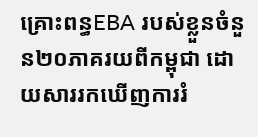គ្រោះពន្ធEBA របស់ខ្លួនចំនួន២០ភាគរយពីកម្ពុជា ដោយសាររកឃើញការរំ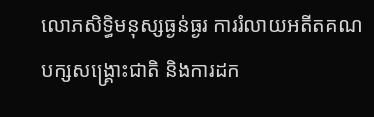លោភសិទ្ធិមនុស្សធ្ងន់ធ្ងរ ការរំលាយអតីតគណបក្សសង្រ្គោះជាតិ និងការដក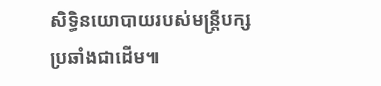សិទ្ធិនយោបាយរបស់មន្រ្តីបក្សប្រឆាំងជាដើម៕